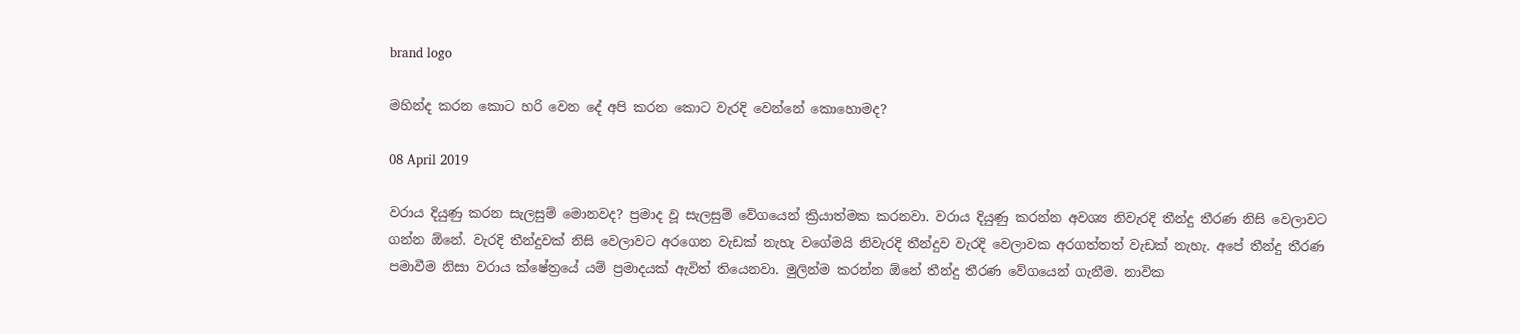brand logo

මහින්ද කරන කොට හරි වෙන දේ අපි කරන කොට වැරදි වෙන්නේ කොහොමද?

08 April 2019

වරාය දියුණු කරන සැලසුම් මොනවද? ප්‍රමාද වූ සැලසුම් වේගයෙන් ක්‍රියාත්මක කරනවා. වරාය දියුණු කරන්න අවශ්‍ය නිවැරදි තීන්දු තීරණ නිසි වෙලාවට ගන්න ඕනේ. වැරදි තීන්දුවක් නිසි වෙලාවට අරගෙන වැඩක් නැහැ වගේමයි නිවැරදි තීන්දුව වැරදි වෙලාවක අරගත්තත් වැඩක් නැහැ. අපේ තීන්දු තීරණ පමාවීම නිසා වරාය ක්ෂේත්‍රයේ යම් ප්‍රමාදයක් ඇවිත් තියෙනවා. මුලින්ම කරන්න ඕනේ තීන්දු තීරණ වේගයෙන් ගැනීම. නාවික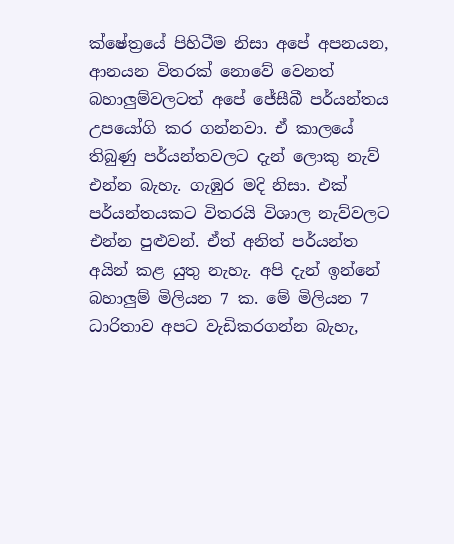ක්ෂේත්‍රයේ පිහිටීම නිසා අපේ අපනයන, ආනයන විතරක් නොවේ වෙනත් බහාලුම්වලටත් අපේ ජේසීබී පර්යන්තය උපයෝගි කර ගන්නවා. ඒ කාලයේ තිබුණු පර්යන්තවලට දැන් ලොකු නැව් එන්න බැහැ. ගැඹුර මදි නිසා. එක් පර්යන්තයකට විතරයි විශාල නැව්වලට එන්න පුළුවන්. ඒත් අනිත් පර්යන්ත අයින් කළ යුතු නැහැ. අපි දැන් ඉන්නේ බහාලුම් මිලියන 7 ක. මේ මිලියන 7 ධාරිතාව අපට වැඩිකරගන්න බැහැ,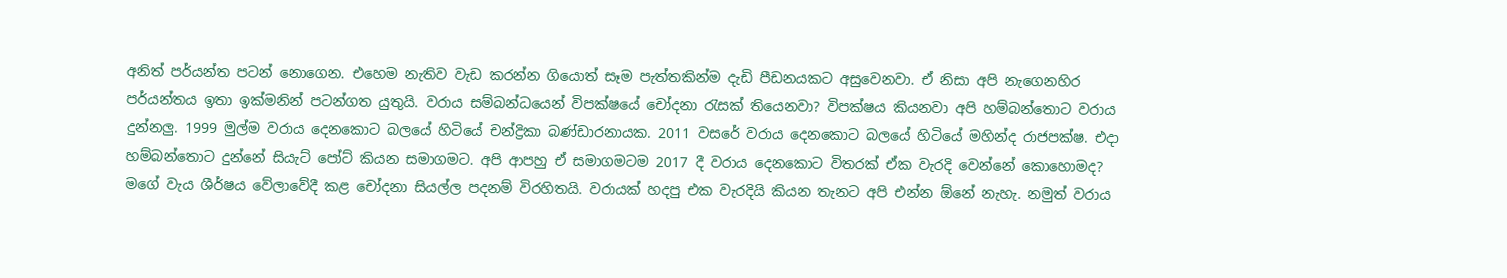අනිත් පර්යන්ත පටන් නොගෙන. එහෙම නැතිව වැඩ කරන්න ගියොත් සෑම පැත්තකින්ම දැඩි පීඩනයකට අසුවෙනවා. ඒ නිසා අපි නැගෙනහිර පර්යන්තය ඉතා ඉක්මනින් පටන්ගත යුතුයි. වරාය සම්බන්ධයෙන් විපක්ෂයේ චෝදනා රැසක් තියෙනවා? විපක්ෂය කියනවා අපි හම්බන්තොට වරාය දුන්නලු. 1999 මුල්ම වරාය දෙනකොට බලයේ හිටියේ චන්ද්‍රිකා බණ්ඩාරනායක. 2011 වසරේ වරාය දෙනකොට බලයේ හිටියේ මහින්ද රාජපක්ෂ. එදා හම්බන්තොට දුන්නේ සියැට් පෝට් කියන සමාගමට. අපි ආපහු ඒ සමාගමටම 2017 දී වරාය දෙනකොට විතරක් ඒක වැරදි වෙන්නේ කොහොමද? මගේ වැය ශීර්ෂය වේලාවේදී කළ චෝදනා සියල්ල පදනම් විරහිතයි. වරායක් හදපු එක වැරදියි කියන තැනට අපි එන්න ඕනේ නැහැ. නමුත් වරාය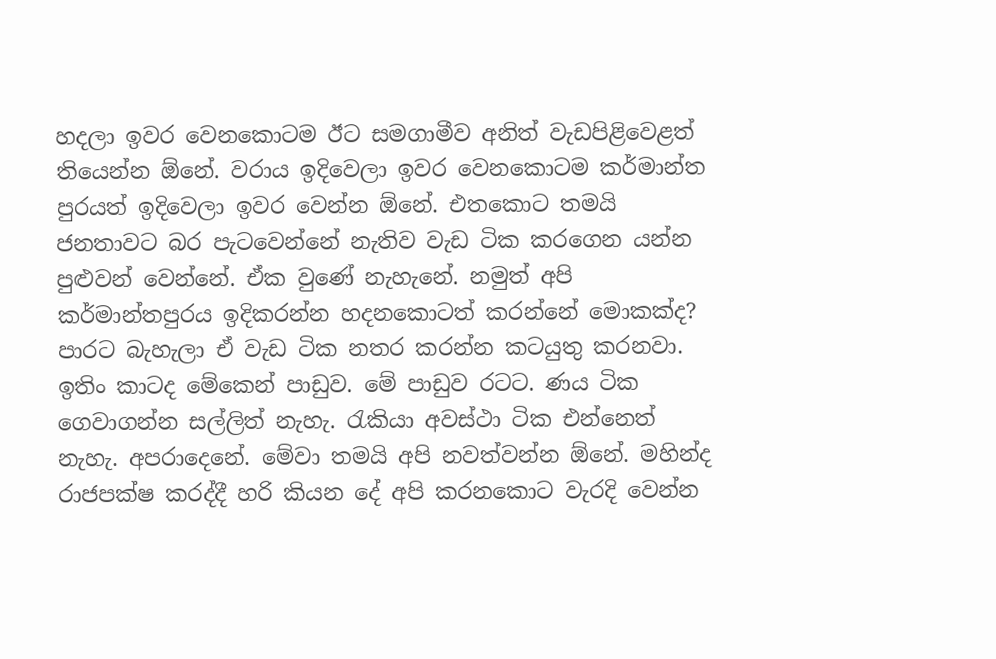හදලා ඉවර වෙනකොටම ඊට සමගාමීව අනිත් වැඩපිළිවෙළත් තියෙන්න ඕනේ. වරාය ඉදිවෙලා ඉවර වෙනකොටම කර්මාන්ත පුරයත් ඉදිවෙලා ඉවර වෙන්න ඕනේ. එතකොට තමයි ජනතාවට බර පැටවෙන්නේ නැතිව වැඩ ටික කරගෙන යන්න පුළුවන් වෙන්නේ. ඒක වුණේ නැහැනේ. නමුත් අපි කර්මාන්තපුරය ඉදිකරන්න හදනකොටත් කරන්නේ මොකක්ද? පාරට බැහැලා ඒ වැඩ ටික නතර කරන්න කටයුතු කරනවා. ඉතිං කාටද මේකෙන් පාඩුව. මේ පාඩුව රටට. ණය ටික ගෙවාගන්න සල්ලිත් නැහැ. රැකියා අවස්ථා ටික එන්නෙත් නැහැ. අපරාදෙනේ. මේවා තමයි අපි නවත්වන්න ඕනේ. මහින්ද රාජපක්ෂ කරද්දී හරි කියන දේ අපි කරනකොට වැරදි වෙන්න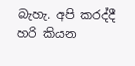බැහැ. අපි කරද්දී හරි කියන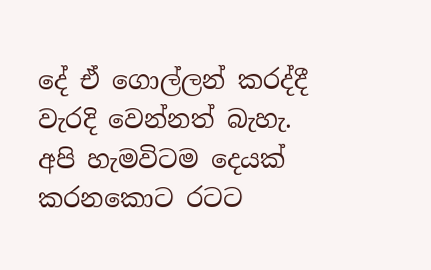දේ ඒ ගොල්ලන් කරද්දී වැරදි වෙන්නත් බැහැ. අපි හැමවිටම දෙයක් කරනකොට රටට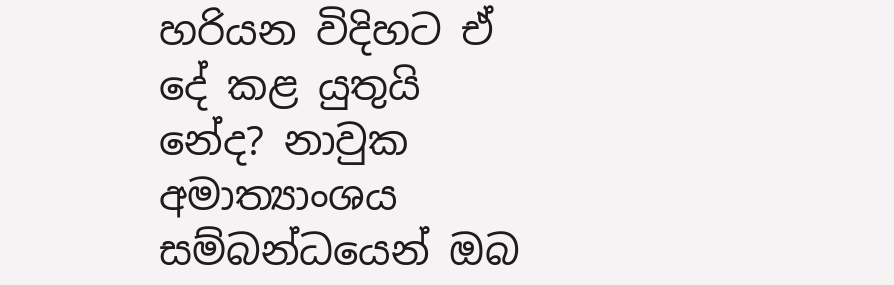හරියන විදිහට ඒ දේ කළ යුතුයි නේද? නාවුක අමාත්‍යාංශය සම්බන්ධයෙන් ඔබ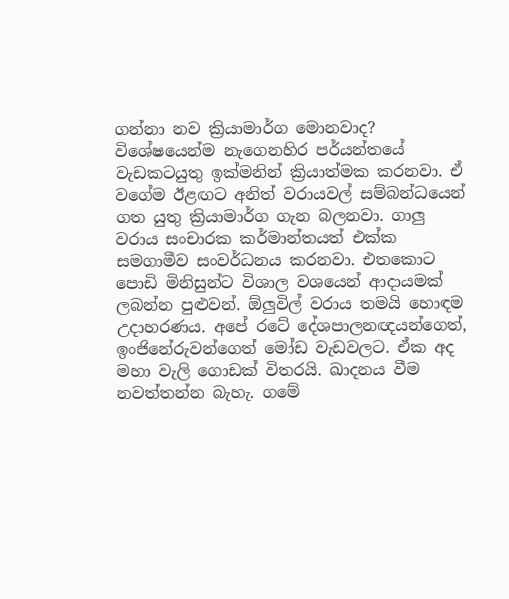ගන්නා නව ක්‍රියාමාර්ග මොනවාද? විශේෂයෙන්ම නැගෙනහිර පර්යන්තයේ වැඩකටයුතු ඉක්මනින් ක්‍රියාත්මක කරනවා. ඒ වගේම ඊළඟට අනිත් වරායවල් සම්බන්ධයෙන් ගත යුතු ක්‍රියාමාර්ග ගැන බලනවා. ගාලු වරාය සංචාරක කර්මාන්තයත් එක්ක සමගාමීව සංවර්ධනය කරනවා. එතකොට පොඩි මිනිසුන්ට විශාල වශයෙන් ආදායමක් ලබන්න පුළුවන්. ඕලුවිල් වරාය තමයි හොඳම උදාහරණය. අපේ රටේ දේශපාලනඥයන්ගෙත්, ඉංජිනේරුවන්ගෙත් මෝඩ වැඩවලට. ඒක අද මහා වැලි ගොඩක් විතරයි. ඛාදනය වීම නවත්තන්න බැහැ. ගමේ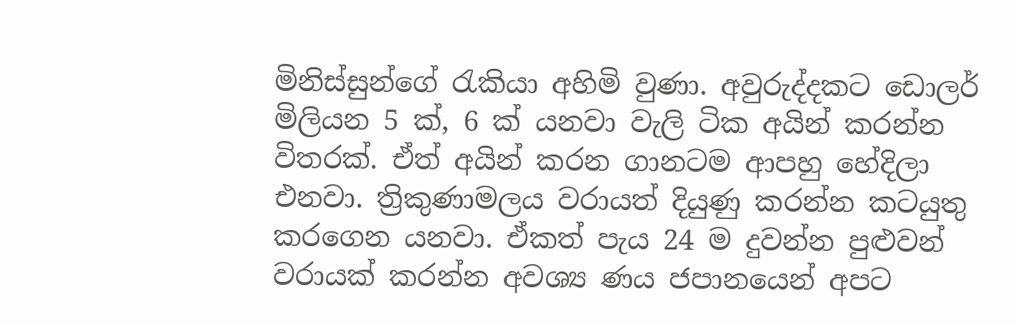මිනිස්සුන්ගේ රැකියා අහිමි වුණා. අවුරුද්දකට ඩොලර් මිලියන 5 ක්, 6 ක් යනවා වැලි ටික අයින් කරන්න විතරක්. ඒත් අයින් කරන ගානටම ආපහු හේදිලා එනවා. ත්‍රිකුණාමලය වරායත් දියුණු කරන්න කටයුතු කරගෙන යනවා. ඒකත් පැය 24 ම දුවන්න පුළුවන් වරායක් කරන්න අවශ්‍ය ණය ජපානයෙන් අපට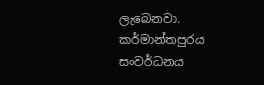ලැබෙනවා. කර්මාන්තපුරය සංවර්ධනය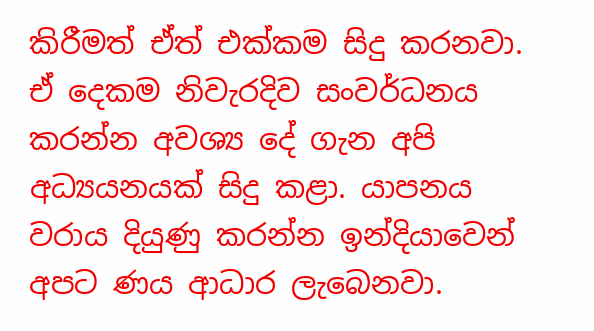කිරීමත් ඒත් එක්කම සිදු කරනවා. ඒ දෙකම නිවැරදිව සංවර්ධනය කරන්න අවශ්‍ය දේ ගැන අපි අධ්‍යයනයක් සිදු කළා. යාපනය වරාය දියුණු කරන්න ඉන්දියාවෙන් අපට ණය ආධාර ලැබෙනවා.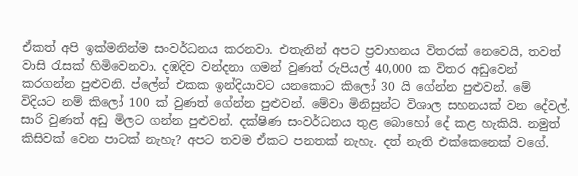ඒකත් අපි ඉක්මනින්ම සංවර්ධනය කරනවා. එතැනින් අපට ප්‍රවාහනය විතරක් නෙවෙයි, තවත් වාසි රැසක් හිමිවෙනවා. දඹදිව වන්දනා ගමන් වුණත් රුපියල් 40,000 ක විතර අඩුවෙන් කරගන්න පුළුවනි. ප්ලේන් එකක ඉන්දියාවට යනකොට කිලෝ 30 යි ගේන්න පුළුවන්. මේ විදියට නම් කිලෝ 100 ක් වුණත් ගේන්න පුළුවන්. මේවා මිනිසුන්ට විශාල සහනයක් වන දේවල්. සාරි වුණත් අඩු මිලට ගන්න පුළුවන්. දක්ෂිණ සංවර්ධනය තුළ බොහෝ දේ කළ හැකියි. නමුත් කිසිවක් වෙන පාටක් නැහැ? අපට තවම ඒකට පනතක් නැහැ. දත් නැති එක්කෙනෙක් වගේ.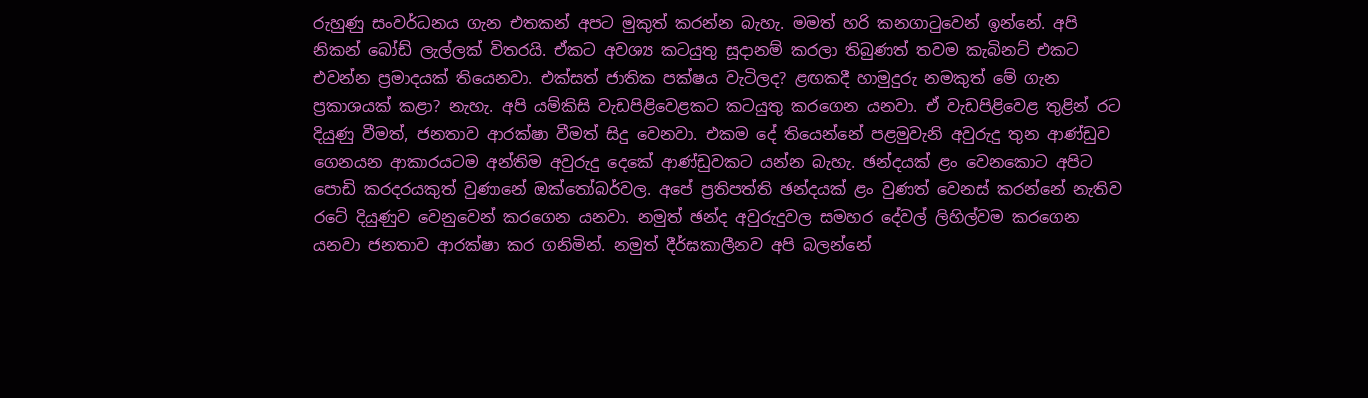රුහුණු සංවර්ධනය ගැන එතකන් අපට මුකුත් කරන්න බැහැ. මමත් හරි කනගාටුවෙන් ඉන්නේ. අපි නිකන් බෝඩ් ලැල්ලක් විතරයි. ඒකට අවශ්‍ය කටයුතු සූදානම් කරලා තිබුණත් තවම කැබිනට් එකට එවන්න ප්‍රමාදයක් තියෙනවා. එක්සත් ජාතික පක්ෂය වැටිලද? ළඟකදී හාමුදුරු නමකුත් මේ ගැන ප්‍රකාශයක් කළා? නැහැ. අපි යම්කිසි වැඩපිළිවෙළකට කටයුතු කරගෙන යනවා. ඒ වැඩපිළිවෙළ තුළින් රට දියුණු වීමත්, ජනතාව ආරක්ෂා වීමත් සිදු වෙනවා. එකම දේ තියෙන්නේ පළමුවැනි අවුරුදු තුන ආණ්ඩුව ගෙනයන ආකාරයටම අන්තිම අවුරුදු දෙකේ ආණ්ඩුවකට යන්න බැහැ. ඡන්දයක් ළං වෙනකොට අපිට පොඩි කරදරයකුත් වුණානේ ඔක්තෝබර්වල. අපේ ප්‍රතිපත්ති ඡන්දයක් ළං වුණත් වෙනස් කරන්නේ නැතිව රටේ දියුණුව වෙනුවෙන් කරගෙන යනවා. නමුත් ඡන්ද අවුරුදුවල සමහර දේවල් ලිහිල්වම කරගෙන යනවා ජනතාව ආරක්ෂා කර ගනිමින්. නමුත් දීර්ඝකාලීනව අපි බලන්නේ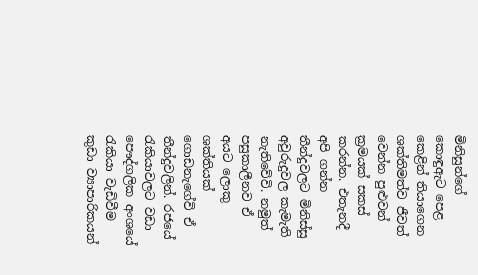මිනිසුන්ගේ කොඳුඇට පෙළ කෙළින් තියාගෙන ශක්තිමත්ව ජීවත් වෙන්න පුළුවන් ක්‍රමයක් සකස් කරන්න. එතැනදී අපි ගන්න තීන්දුවලට මිනිස්සු අවුරුදුවල කැමැති නැතිවේවි. නමුත් පසුකාලීනව ඒ අයට ලොකු ශක්තියක් ගොඩනැගේවි ඒ තීන්දුවලින්. රජයේ රැකියාවලට වඩා පෞද්ගලික අංශයේ රැකියා වැඩිවීම කුඩා ව්‍යාපාරිකයන්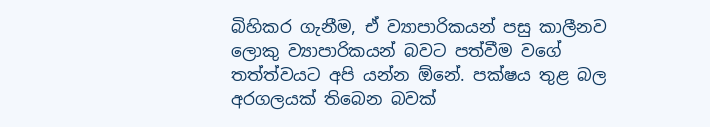බිහිකර ගැනීම, ඒ ව්‍යාපාරිකයන් පසු කාලීනව ලොකු ව්‍යාපාරිකයන් බවට පත්වීම වගේ තත්ත්වයට අපි යන්න ඕනේ. පක්ෂය තුළ බල අරගලයක් තිබෙන බවක්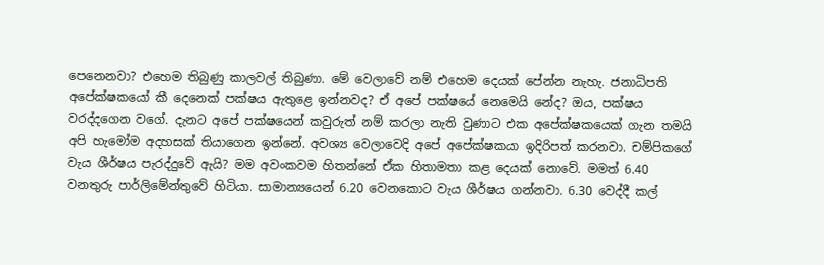පෙනෙනවා? එහෙම තිබුණු කාලවල් තිබුණා. මේ වෙලාවේ නම් එහෙම දෙයක් පේන්න නැහැ. ජනාධිපති අපේක්ෂකයෝ කී දෙනෙක් පක්ෂය ඇතුළෙ ඉන්නවද? ඒ අපේ පක්ෂයේ නෙමෙයි නේද? ඔය, පක්ෂය වරද්දගෙන වගේ. දැනට අපේ පක්ෂයෙන් කවුරුත් නම් කරලා නැති වුණාට එක අපේක්ෂකයෙක් ගැන තමයි අපි හැමෝම අදහසක් තියාගෙන ඉන්නේ. අවශ්‍ය වෙලාවෙදි අපේ අපේක්ෂකයා ඉදිරිපත් කරනවා. චම්පිකගේ වැය ශීර්ෂය පැරද්දුවේ ඇයි? මම අවංකවම හිතන්නේ ඒක හිතාමතා කළ දෙයක් නොවේ. මමත් 6.40 වනතුරු පාර්ලිමේන්තුවේ හිටියා. සාමාන්‍යයෙන් 6.20 වෙනකොට වැය ශීර්ෂය ගන්නවා. 6.30 වෙද්දී කල්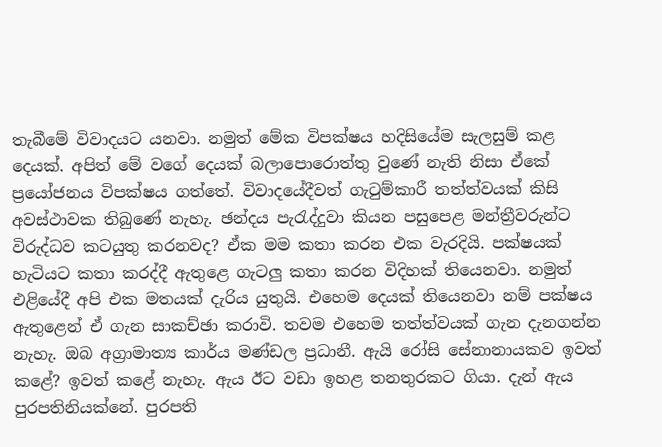තැබීමේ විවාදයට යනවා. නමුත් මේක විපක්ෂය හදිසියේම සැලසුම් කළ දෙයක්. අපිත් මේ වගේ දෙයක් බලාපොරොත්තු වුණේ නැති නිසා ඒකේ ප්‍රයෝජනය විපක්ෂය ගත්තේ. විවාදයේදීවත් ගැටුම්කාරී තත්ත්වයක් කිසි අවස්ථාවක තිබුණේ නැහැ. ඡන්දය පැරැද්දුවා කියන පසුපෙළ මන්ත්‍රීවරුන්ට විරුද්ධව කටයුතු කරනවද? ඒක මම කතා කරන එක වැරදියි. පක්ෂයක් හැටියට කතා කරද්දී ඇතුළෙ ගැටලු කතා කරන විදිහක් තියෙනවා. නමුත් එළියේදී අපි එක මතයක් දැරිය යුතුයි. එහෙම දෙයක් තියෙනවා නම් පක්ෂය ඇතුළෙන් ඒ ගැන සාකච්ඡා කරාවි. තවම එහෙම තත්ත්වයක් ගැන දැනගන්න නැහැ. ඔබ අග්‍රාමාත්‍ය කාර්ය මණ්ඩල ප්‍රධානී. ඇයි රෝසි සේනානායකව ඉවත් කළේ? ඉවත් කළේ නැහැ. ඇය ඊට වඩා ඉහළ තනතුරකට ගියා. දැන් ඇය පුරපතිනියක්නේ. පුරපති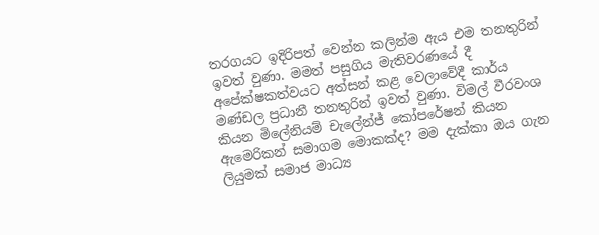තරගයට ඉදිරිපත් වෙන්න කලින්ම ඇය එම තනතුරින් ඉවත් වුණා. මමත් පසුගිය මැතිවරණයේ දී අපේක්ෂකත්වයට අත්සන් කළ වෙලාවේදී කාර්ය මණ්ඩල ප්‍රධානී තනතුරින් ඉවත් වුණා. විමල් වීරවංශ කියන මිලේනියම් චැලේන්ජ් කෝපරේෂන් කියන ඇමෙරිකන් සමාගම මොකක්ද? මම දැක්කා ඔය ගැන ලියුමක් සමාජ මාධ්‍ය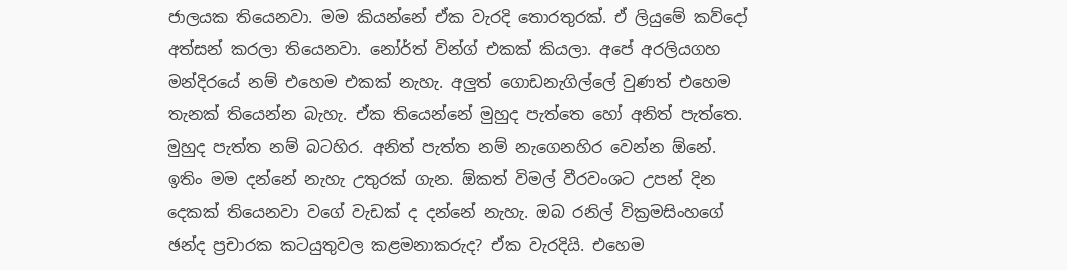ජාලයක තියෙනවා. මම කියන්නේ ඒක වැරදි තොරතුරක්. ඒ ලියුමේ කව්දෝ අත්සන් කරලා තියෙනවා. නෝර්ත් වින්ග් එකක් කියලා. අපේ අරලියගහ මන්දිරයේ නම් එහෙම එකක් නැහැ. අලුත් ගොඩනැගිල්ලේ වුණත් එහෙම තැනක් තියෙන්න බැහැ. ඒක තියෙන්නේ මුහුද පැත්තෙ හෝ අනිත් පැත්තෙ. මුහුද පැත්ත නම් බටහිර. අනිත් පැත්ත නම් නැගෙනහිර වෙන්න ඕනේ. ඉතිං මම දන්නේ නැහැ උතුරක් ගැන. ඕකත් විමල් වීරවංශට උපන් දින දෙකක් තියෙනවා වගේ වැඩක් ද දන්නේ නැහැ. ඔබ රනිල් වික්‍රමසිංහගේ ඡන්ද ප්‍රචාරක කටයුතුවල කළමනාකරුද? ඒක වැරදියි. එහෙම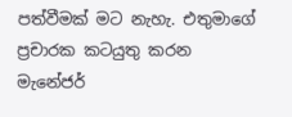පත්වීමක් මට නැහැ. එතුමාගේ ප්‍රචාරක කටයුතු කරන මැනේජර්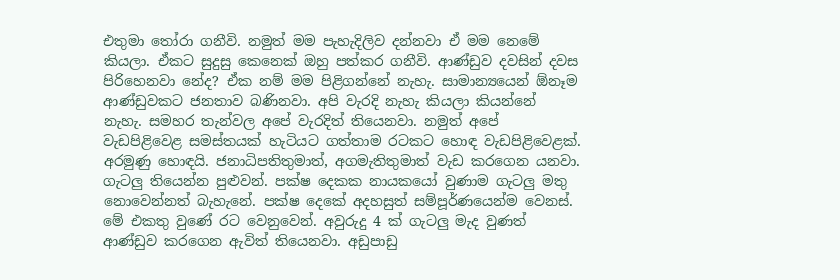එතුමා තෝරා ගනීවි. නමුත් මම පැහැදිලිව දන්නවා ඒ මම නෙමේ කියලා. ඒකට සුදුසු කෙනෙක් ඔහු පත්කර ගනීවි. ආණ්ඩුව දවසින් දවස පිරිහෙනවා නේද? ඒක නම් මම පිළිගන්නේ නැහැ. සාමාන්‍යයෙන් ඕනෑම ආණ්ඩුවකට ජනතාව බණිනවා. අපි වැරදි නැහැ කියලා කියන්නේ නැහැ. සමහර තැන්වල අපේ වැරදිත් තියෙනවා. නමුත් අපේ වැඩපිළිවෙළ සමස්තයක් හැටියට ගත්තාම රටකට හොඳ වැඩපිළිවෙළක්. අරමුණු හොඳයි. ජනාධිපතිතුමාත්, අගමැතිතුමාත් වැඩ කරගෙන යනවා. ගැටලු තියෙන්න පුළුවන්. පක්ෂ දෙකක නායකයෝ වුණාම ගැටලු මතු නොවෙන්නත් බැහැනේ. පක්ෂ දෙකේ අදහසුත් සම්පූර්ණයෙන්ම වෙනස්. මේ එකතු වුණේ රට වෙනුවෙන්. අවුරුදු 4 ක් ගැටලු මැද වුණත් ආණ්ඩුව කරගෙන ඇවිත් තියෙනවා. අඩුපාඩු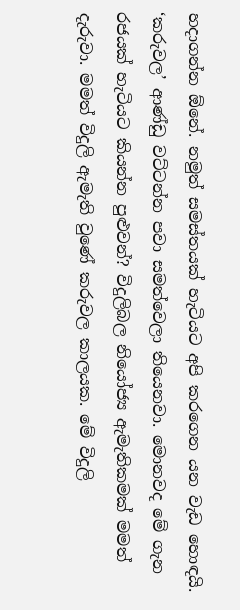හදාගන්න ඕනේ. නමුත් සමස්තයක් හැටියට අපි කරගෙන යන වැඩ හොඳයි. ‘කරුවල’ ආණ්ඩු වට්ටන්න පවා සමත්වෙලා තියෙනවා. මොනවද මේ ගැන රජයක් හැටියට කියන්න පුළුවන්? විදුලිබල නියෝජ්‍ය ඇමැතිකමක් මමත් දැරුවා. මමත් විදුලි ඇමැති වුණේ කරුවල කාලයක. මේ විදුලි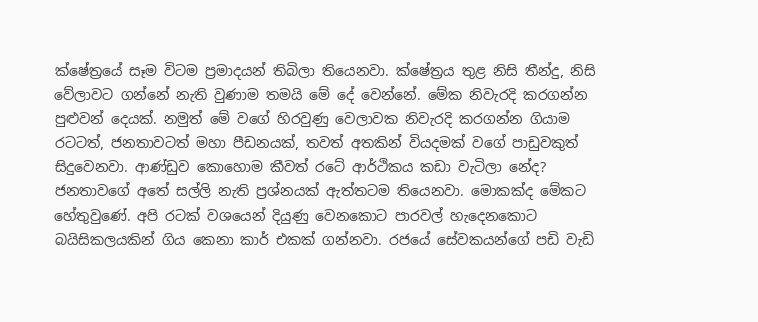ක්ෂේත්‍රයේ සෑම විටම ප්‍රමාදයන් තිබිලා තියෙනවා. ක්ෂේත්‍රය තුළ නිසි තීන්දු, නිසි වේලාවට ගන්නේ නැති වුණාම තමයි මේ දේ වෙන්නේ. මේක නිවැරදි කරගන්න පුළුවන් දෙයක්. නමුත් මේ වගේ හිරවුණු වෙලාවක නිවැරදි කරගන්න ගියාම රටටත්, ජනතාවටත් මහා පීඩනයක්, තවත් අතකින් වියදමක් වගේ පාඩුවකුත් සිදුවෙනවා. ආණ්ඩුව කොහොම කීවත් රටේ ආර්ථිකය කඩා වැටිලා නේද? ජනතාවගේ අතේ සල්ලි නැති ප්‍රශ්නයක් ඇත්තටම තියෙනවා. මොකක්ද මේකට හේතුවුණේ. අපි රටක් වශයෙන් දියුණු වෙනකොට පාරවල් හැදෙනකොට බයිසිකලයකින් ගිය කෙනා කාර් එකක් ගන්නවා. රජයේ සේවකයන්ගේ පඩි වැඩි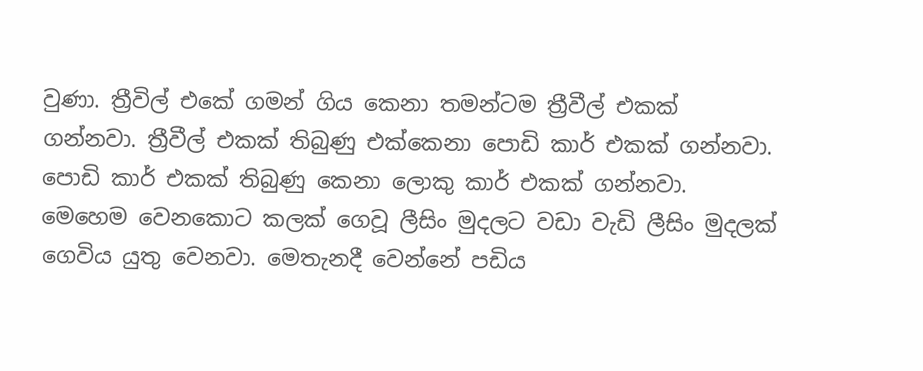වුණා. ත්‍රීවිල් එකේ ගමන් ගිය කෙනා තමන්ටම ත්‍රීවීල් එකක් ගන්නවා. ත්‍රීවීල් එකක් තිබුණු එක්කෙනා පොඩි කාර් එකක් ගන්නවා. පොඩි කාර් එකක් තිබුණු කෙනා ලොකු කාර් එකක් ගන්නවා. මෙහෙම වෙනකොට කලක් ගෙවූ ලීසිං මුදලට වඩා වැඩි ලීසිං මුදලක් ගෙවිය යුතු වෙනවා. මෙතැනදී වෙන්නේ පඩිය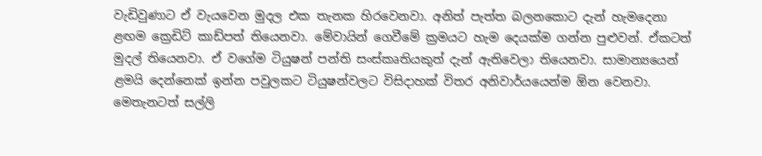වැඩිවුණාට ඒ වැයවෙන මුදල එක තැනක හිරවෙනවා. අනිත් පැත්ත බලනකොට දැන් හැමදෙනා ළඟම ක්‍රෙඩිට් කාඩ්පත් තියෙනවා. මේවායින් ගෙවීමේ ක්‍රමයට හැම දෙයක්ම ගන්න පුළුවන්. ඒකටත් මුදල් තියෙනවා. ඒ වගේම ටියුෂන් පන්ති සංස්කෘතියකුත් දැන් ඇතිවෙලා තියෙනවා. සාමාන්‍යයෙන් ළමයි දෙන්නෙක් ඉන්න පවුලකට ටියුෂන්වලට විසිදාහක් විතර අනිවාර්යයෙන්ම ඕන වෙනවා. මෙතැනටත් සල්ලි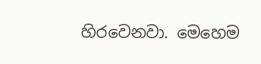හිරවෙනවා. මෙහෙම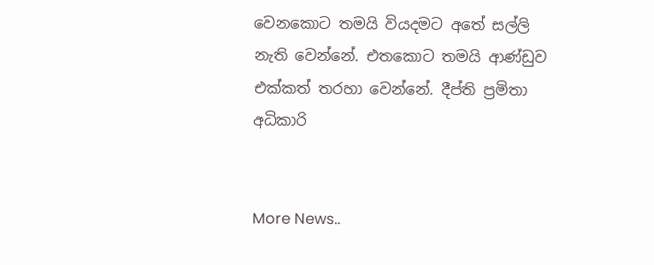වෙනකොට තමයි වියදමට අතේ සල්ලි නැති වෙන්නේ. එතකොට තමයි ආණ්ඩුව එක්කත් තරහා වෙන්නේ. දීප්ති ප්‍රමිතා අධිකාරි


More News..